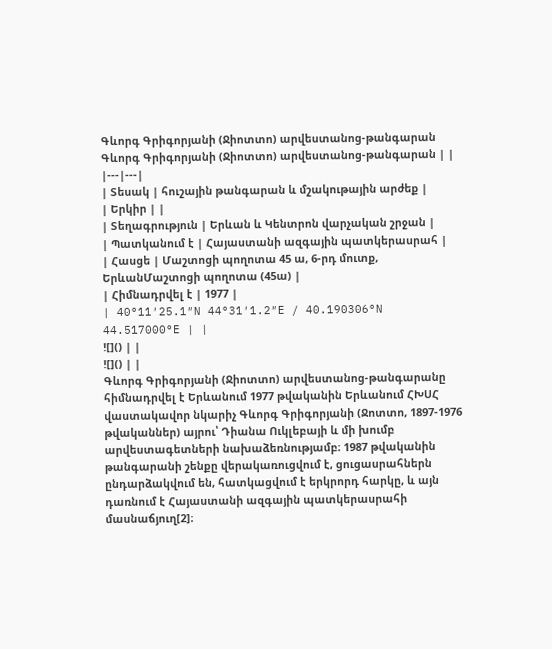Գևորգ Գրիգորյանի (Ջիոտտո) արվեստանոց-թանգարան
Գևորգ Գրիգորյանի (Ջիոտտո) արվեստանոց-թանգարան | |
|---|---|
| Տեսակ | հուշային թանգարան և մշակութային արժեք |
| Երկիր | |
| Տեղագրություն | Երևան և Կենտրոն վարչական շրջան |
| Պատկանում է | Հայաստանի ազգային պատկերասրահ |
| Հասցե | Մաշտոցի պողոտա 45 ա, 6-րդ մուտք, ԵրևանՄաշտոցի պողոտա (45ա) |
| Հիմնադրվել է | 1977 |
| 40°11′25.1″N 44°31′1.2″E / 40.190306°N 44.517000°E | |
![]() | |
![]() | |
Գևորգ Գրիգորյանի (Ջիոտտո) արվեստանոց-թանգարանը հիմնադրվել է Երևանում 1977 թվականին Երևանում ՀԽՍՀ վաստակավոր նկարիչ Գևորգ Գրիգորյանի (Ջոտտո, 1897-1976 թվականներ) այրու՝ Դիանա Ուկլեբայի և մի խումբ արվեստագետների նախաձեռնությամբ։ 1987 թվականին թանգարանի շենքը վերակառուցվում է, ցուցասրահներն ընդարձակվում են, հատկացվում է երկրորդ հարկը, և այն դառնում է Հայաստանի ազգային պատկերասրահի մասնաճյուղ[2]։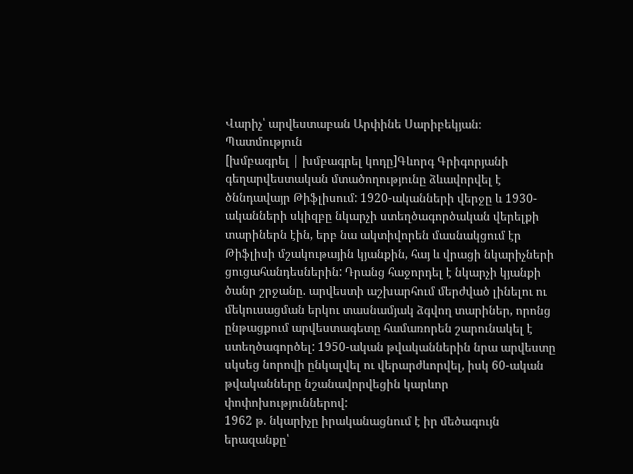Վարիչ՝ արվեստաբան Արփինե Սարիբեկյան։
Պատմություն
[խմբագրել | խմբագրել կոդը]Գևորգ Գրիգորյանի գեղարվեստական մտածողությունը ձևավորվել է ծննդավայր Թիֆլիսում: 1920-ականների վերջը և 1930-ականների սկիզբը նկարչի ստեղծագործական վերելքի տարիներն էին, երբ նա ակտիվորեն մասնակցում էր Թիֆլիսի մշակութային կյանքին, հայ և վրացի նկարիչների ցուցահանդեսներին: Դրանց հաջորդել է նկարչի կյանքի ծանր շրջանը. արվեստի աշխարհում մերժված լինելու ու մեկուսացման երկու տասնամյակ ձգվող տարիներ, որոնց ընթացքում արվեստագետը համառորեն շարունակել է ստեղծագործել: 1950-ական թվականներին նրա արվեստը սկսեց նորովի ընկալվել ու վերարժևորվել, իսկ 60-ական թվականները նշանավորվեցին կարևոր փոփոխություններով:
1962 թ. նկարիչը իրականացնում է իր մեծագույն երազանքը՝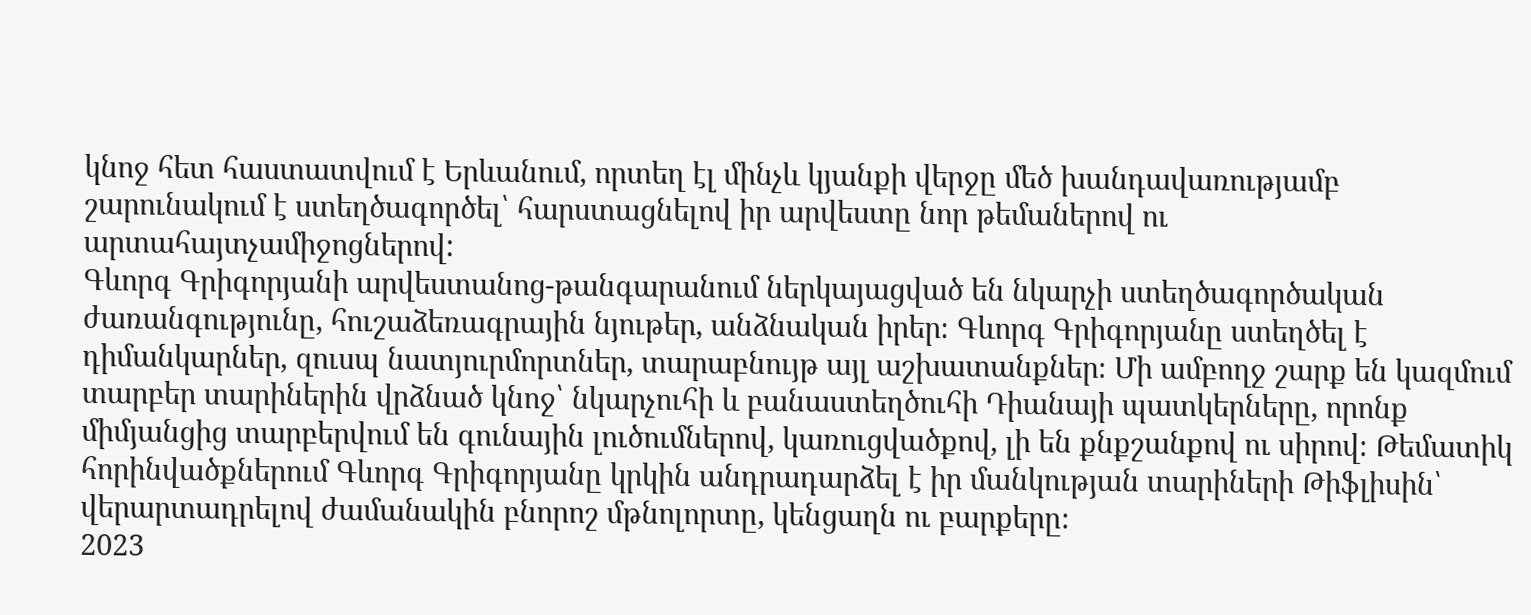կնոջ հետ հաստատվում է Երևանում, որտեղ էլ մինչև կյանքի վերջը մեծ խանդավառությամբ շարունակում է ստեղծագործել՝ հարստացնելով իր արվեստը նոր թեմաներով ու արտահայտչամիջոցներով:
Գևորգ Գրիգորյանի արվեստանոց-թանգարանում ներկայացված են նկարչի ստեղծագործական ժառանգությունը, հուշաձեռագրային նյութեր, անձնական իրեր։ Գևորգ Գրիգորյանը ստեղծել է դիմանկարներ, զուսպ նատյուրմորտներ, տարաբնույթ այլ աշխատանքներ։ Մի ամբողջ շարք են կազմում տարբեր տարիներին վրձնած կնոջ՝ նկարչուհի և բանաստեղծուհի Դիանայի պատկերները, որոնք միմյանցից տարբերվում են գունային լուծումներով, կառուցվածքով, լի են քնքշանքով ու սիրով։ Թեմատիկ հորինվածքներում Գևորգ Գրիգորյանը կրկին անդրադարձել է իր մանկության տարիների Թիֆլիսին՝ վերարտադրելով ժամանակին բնորոշ մթնոլորտը, կենցաղն ու բարքերը։
2023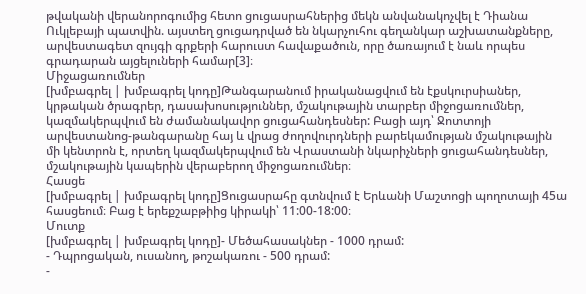թվականի վերանորոգումից հետո ցուցասրահներից մեկն անվանակոչվել է Դիանա Ուկլեբայի պատվին. այստեղ ցուցադրված են նկարչուհու գեղանկար աշխատանքները, արվեստագետ զույգի գրքերի հարուստ հավաքածուն, որը ծառայում է նաև որպես գրադարան այցելուների համար[3]։
Միջացառումներ
[խմբագրել | խմբագրել կոդը]Թանգարանում իրականացվում են էքսկուրսիաներ, կրթական ծրագրեր, դասախոսություններ, մշակութային տարբեր միջոցառումներ, կազմակերպվում են ժամանակավոր ցուցահանդեսներ: Բացի այդ՝ Ջոտտոյի արվեստանոց-թանգարանը հայ և վրաց ժողովուրդների բարեկամության մշակութային մի կենտրոն է, որտեղ կազմակերպվում են Վրաստանի նկարիչների ցուցահանդեսներ, մշակութային կապերին վերաբերող միջոցառումներ։
Հասցե
[խմբագրել | խմբագրել կոդը]Ցուցասրահը գտնվում է Երևանի Մաշտոցի պողոտայի 45ա հասցեում։ Բաց է երեքշաբթիից կիրակի՝ 11:00-18:00։
Մուտք
[խմբագրել | խմբագրել կոդը]- Մեծահասակներ - 1000 դրամ:
- Դպրոցական, ուսանող, թոշակառու - 500 դրամ:
-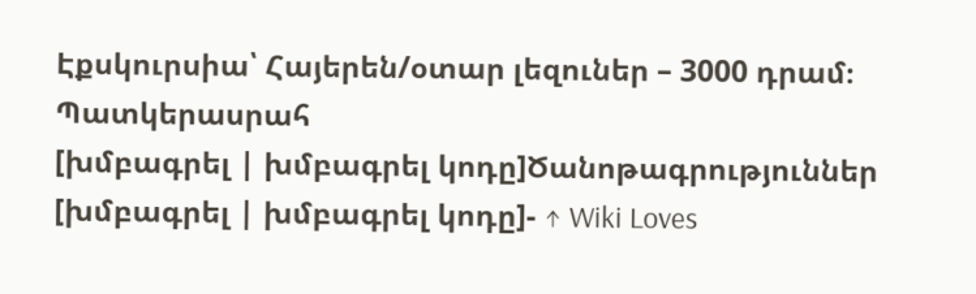Էքսկուրսիա՝ Հայերեն/օտար լեզուներ – 3000 դրամ։
Պատկերասրահ
[խմբագրել | խմբագրել կոդը]Ծանոթագրություններ
[խմբագրել | խմբագրել կոդը]- ↑ Wiki Loves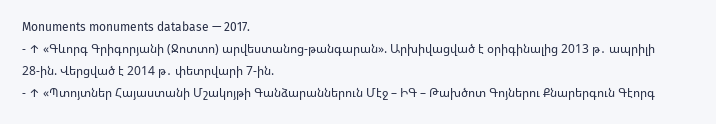Monuments monuments database — 2017.
- ↑ «Գևորգ Գրիգորյանի (Ջոտտո) արվեստանոց-թանգարան». Արխիվացված է օրիգինալից 2013 թ․ ապրիլի 28-ին. Վերցված է 2014 թ․ փետրվարի 7-ին.
- ↑ «Պտոյտներ Հայաստանի Մշակոյթի Գանձարաններուն Մէջ – ԻԳ – Թախծոտ Գոյներու Քնարերգուն Գէորգ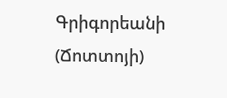Գրիգորեանի (Ճոտտոյի)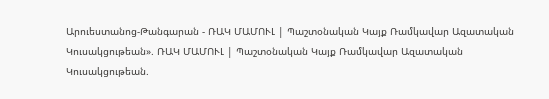Արուեստանոց-Թանգարան - ՌԱԿ ՄԱՄՈՒԼ | Պաշտօնական Կայք Ռամկավար Ազատական Կուսակցութեան». ՌԱԿ ՄԱՄՈՒԼ | Պաշտօնական Կայք Ռամկավար Ազատական Կուսակցութեան.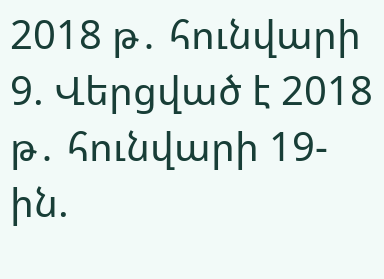2018 թ․ հունվարի 9. Վերցված է 2018 թ․ հունվարի 19-ին.